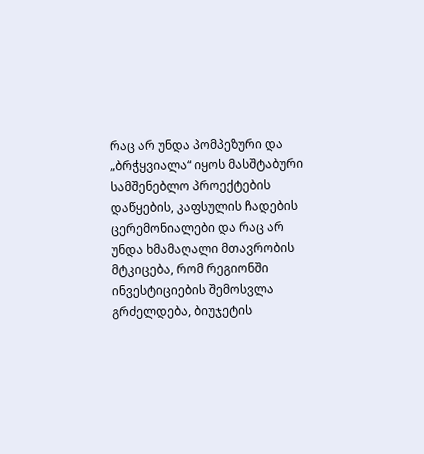რაც არ უნდა პომპეზური და „ბრჭყვიალა“ იყოს მასშტაბური სამშენებლო პროექტების დაწყების, კაფსულის ჩადების ცერემონიალები და რაც არ უნდა ხმამაღალი მთავრობის მტკიცება, რომ რეგიონში ინვესტიციების შემოსვლა გრძელდება, ბიუჯეტის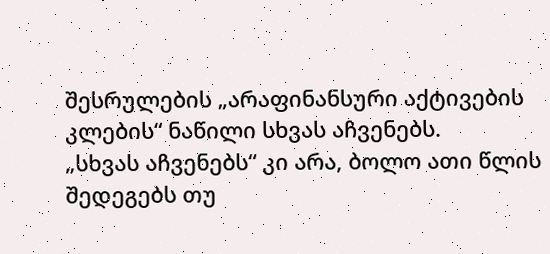შესრულების „არაფინანსური აქტივების კლების“ ნაწილი სხვას აჩვენებს.
„სხვას აჩვენებს“ კი არა, ბოლო ათი წლის შედეგებს თუ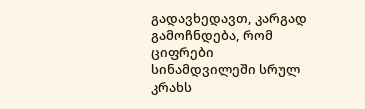გადავხედავთ, კარგად გამოჩნდება, რომ ციფრები სინამდვილეში სრულ კრახს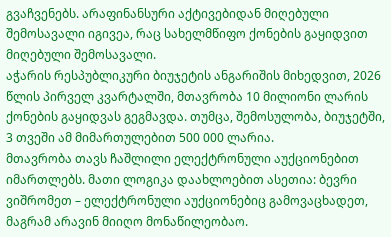გვაჩვენებს. არაფინანსური აქტივებიდან მიღებული შემოსავალი იგივეა, რაც სახელმწიფო ქონების გაყიდვით მიღებული შემოსავალი.
აჭარის რესპუბლიკური ბიუჯეტის ანგარიშის მიხედვით, 2026 წლის პირველ კვარტალში, მთავრობა 10 მილიონი ლარის ქონების გაყიდვას გეგმავდა. თუმცა, შემოსულობა, ბიუჯეტში, 3 თვეში ამ მიმართულებით 500 000 ლარია.
მთავრობა თავს ჩაშლილი ელექტრონული აუქციონებით იმართლებს. მათი ლოგიკა დაახლოებით ასეთია: ბევრი ვიშრომეთ – ელექტრონული აუქციონებიც გამოვაცხადეთ, მაგრამ არავინ მიიღო მონაწილეობაო.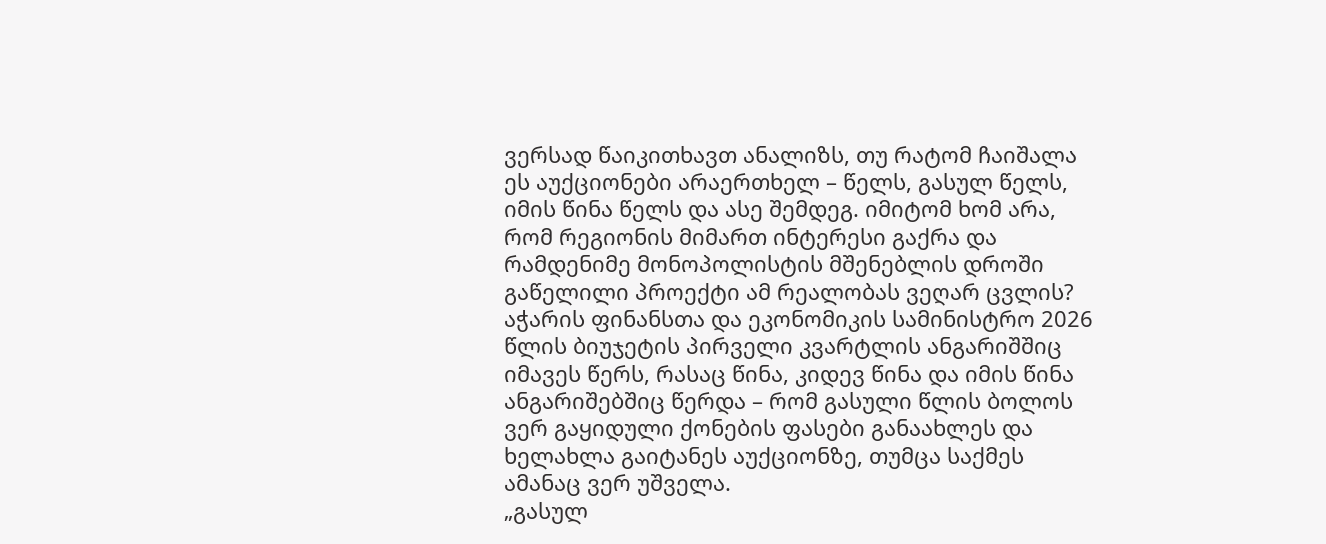ვერსად წაიკითხავთ ანალიზს, თუ რატომ ჩაიშალა ეს აუქციონები არაერთხელ – წელს, გასულ წელს, იმის წინა წელს და ასე შემდეგ. იმიტომ ხომ არა, რომ რეგიონის მიმართ ინტერესი გაქრა და რამდენიმე მონოპოლისტის მშენებლის დროში გაწელილი პროექტი ამ რეალობას ვეღარ ცვლის?
აჭარის ფინანსთა და ეკონომიკის სამინისტრო 2026 წლის ბიუჯეტის პირველი კვარტლის ანგარიშშიც იმავეს წერს, რასაც წინა, კიდევ წინა და იმის წინა ანგარიშებშიც წერდა – რომ გასული წლის ბოლოს ვერ გაყიდული ქონების ფასები განაახლეს და ხელახლა გაიტანეს აუქციონზე, თუმცა საქმეს ამანაც ვერ უშველა.
„გასულ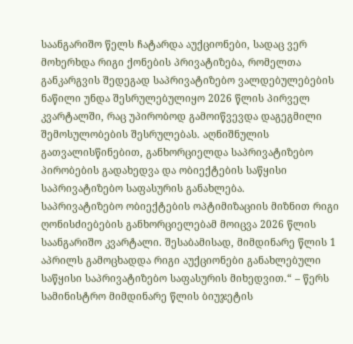საანგარიშო წელს ჩატარდა აუქციონები, სადაც ვერ მოხერხდა რიგი ქონების პრივატიზება, რომელთა განკარგვის შედეგად საპრივატიზებო ვალდებულებების ნაწილი უნდა შესრულებულიყო 2026 წლის პირველ კვარტალში, რაც უპირობოდ გამოიწვევდა დაგეგმილი შემოსულობების შესრულებას. აღნიშნულის გათვალისწინებით, განხორციელდა საპრივატიზებო პირობების გადახედვა და ობიექტების საწყისი საპრივატიზებო საფასურის განახლება.
საპრივატიზებო ობიექტების ოპტიმიზაციის მიზნით რიგი ღონისძიებების განხორციელებამ მოიცვა 2026 წლის საანგარიშო კვარტალი. შესაბამისად, მიმდინარე წლის 1 აპრილს გამოცხადდა რიგი აუქციონები განახლებული საწყისი საპრივატიზებო საფასურის მიხედვით.“ – წერს სამინისტრო მიმდინარე წლის ბიუჯეტის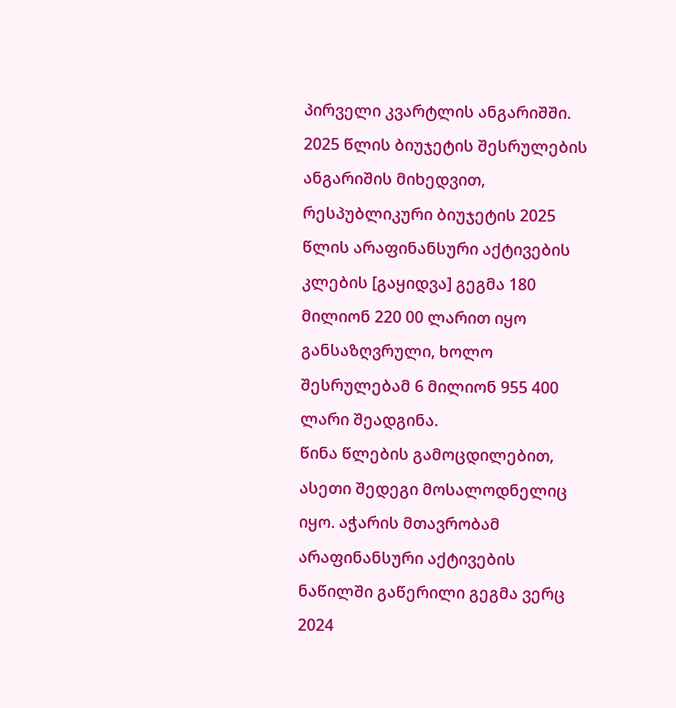პირველი კვარტლის ანგარიშში.
2025 წლის ბიუჯეტის შესრულების ანგარიშის მიხედვით, რესპუბლიკური ბიუჯეტის 2025 წლის არაფინანსური აქტივების კლების [გაყიდვა] გეგმა 180 მილიონ 220 00 ლარით იყო განსაზღვრული, ხოლო შესრულებამ 6 მილიონ 955 400 ლარი შეადგინა.
წინა წლების გამოცდილებით, ასეთი შედეგი მოსალოდნელიც იყო. აჭარის მთავრობამ არაფინანსური აქტივების ნაწილში გაწერილი გეგმა ვერც 2024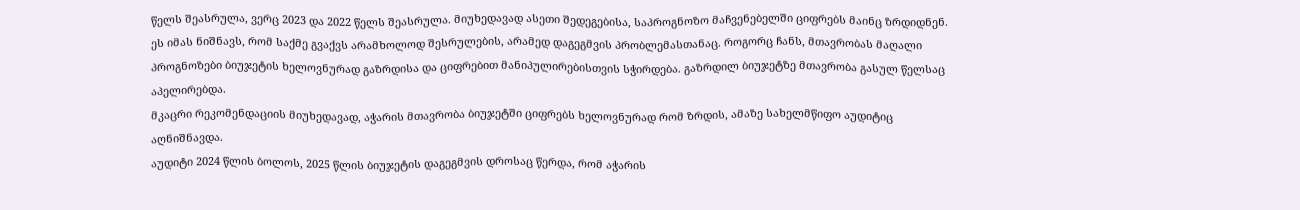წელს შეასრულა, ვერც 2023 და 2022 წელს შეასრულა. მიუხედავად ასეთი შედეგებისა, საპროგნოზო მაჩვენებელში ციფრებს მაინც ზრდიდნენ.
ეს იმას ნიშნავს, რომ საქმე გვაქვს არამხოლოდ შესრულების, არამედ დაგეგმვის პრობლემასთანაც. როგორც ჩანს, მთავრობას მაღალი პროგნოზები ბიუჯეტის ხელოვნურად გაზრდისა და ციფრებით მანიპულირებისთვის სჭირდება. გაზრდილ ბიუჯეტზე მთავრობა გასულ წელსაც აპელირებდა.
მკაცრი რეკომენდაციის მიუხედავად, აჭარის მთავრობა ბიუჯეტში ციფრებს ხელოვნურად რომ ზრდის, ამაზე სახელმწიფო აუდიტიც აღნიშნავდა.
აუდიტი 2024 წლის ბოლოს, 2025 წლის ბიუჯეტის დაგეგმვის დროსაც წერდა, რომ აჭარის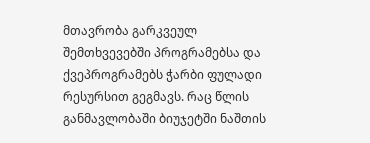მთავრობა გარკვეულ შემთხვევებში პროგრამებსა და ქვეპროგრამებს ჭარბი ფულადი რესურსით გეგმავს. რაც წლის განმავლობაში ბიუჯეტში ნაშთის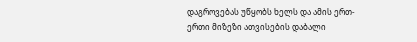დაგროვებას უწყობს ხელს და ამის ერთ-ერთი მიზეზი ათვისების დაბალი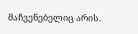მაჩვენებელიც არის.